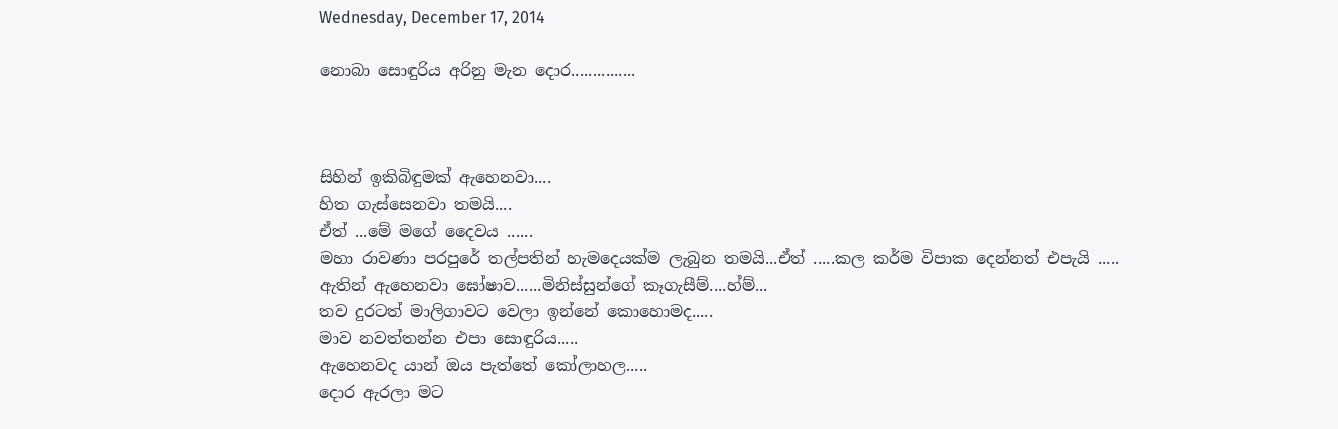Wednesday, December 17, 2014

නොබා සොඳුරිය අරිනු මැන දොර...............



සිහින් ඉකිබිඳුමක් ඇහෙනවා....
හිත ගැස්සෙනවා තමයි....
ඒත් ...මේ මගේ දෛවය ......
මහා රාවණා පරපුරේ තල්පතින් හැමදෙයක්ම ලැබුන තමයි...ඒත් .....කල කර්ම විපාක දෙන්නත් එපැයි .....
ඇතින් ඇහෙනවා ඝෝෂාව......මිනිස්සුන්ගේ කෑගැසීම්....හ්ම්...
තව දුරටත් මාලිගාවට වෙලා ඉන්නේ කොහොමද.....
මාව නවත්තන්න එපා සොඳුරිය.....
ඇහෙනවද යාන් ඔය පැත්තේ කෝලාහල.....
දොර ඇරලා මට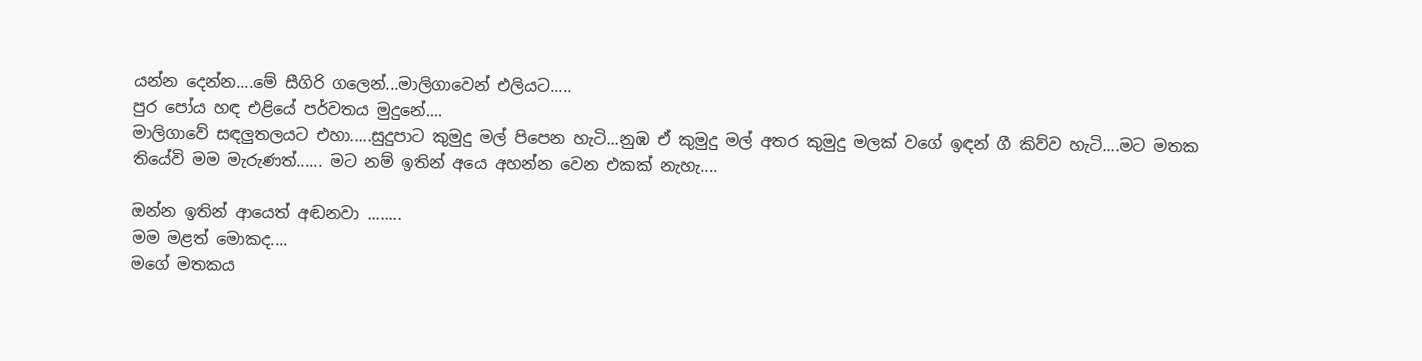යන්න දෙන්න....මේ සීගිරි ගලෙන්...මාලිගාවෙන් එලියට.....
පුර පෝය හඳ එළියේ පර්වතය මුදුනේ....
මාලිගාවේ සඳලුතලයට එහා.....සුදුපාට කුමුදු මල් පිපෙන හැටි...නුඹ ඒ කුමුදු මල් අතර කුමුදු මලක් වගේ ඉඳන් ගී කිව්ව හැටි....මට මතක තියේවි මම මැරුණත්...... මට නම් ඉතින් අයෙ අහන්න වෙන එකක් නැහැ....

ඔන්න ඉතින් ආයෙත් අඬනවා ........
මම මළත් මොකද....
මගේ මතකය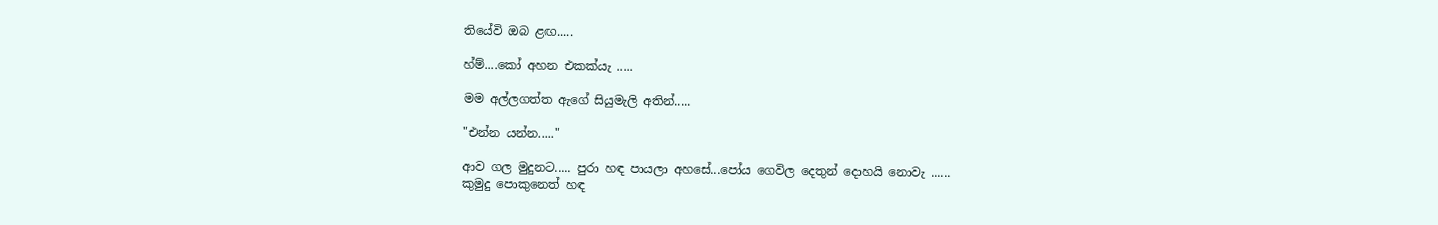තියේවි ඔබ ළඟ.....

හ්ම්....කෝ අහන එකක්යැ .....

මම අල්ලගත්ත ඇගේ සියුමැලි අතින්.....

"එන්න යන්න....."

ආව ගල මුදුනට..... පුරා හඳ පායලා අහසේ...පෝය ගෙවිල දෙතුන් දොහයි නොවැ ......
කුමුදු පොකුනෙත් හඳ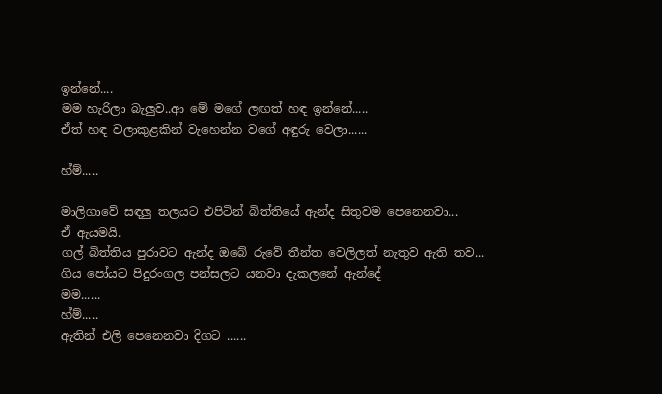ඉන්නේ....
මම හැරිලා බැලුව..ආ මේ මගේ ලඟත් හඳ ඉන්නේ.....
ඒත් හඳ වලාකුළකින් වැහෙන්න වගේ අඳුරු වෙලා......

හ්ම්.....

මාලිගාවේ සඳලු තලයට එපිටින් බිත්තියේ ඇන්ද සිතුවම පෙනෙනවා...
ඒ ඇයමයි.
ගල් බිත්තිය පුරාවට ඇන්ද ඔබේ රුවේ තීන්ත වෙලිලත් නැතුව ඇති තව...
ගිය පෝයට පිදුරංගල පන්සලට යනවා දැකලනේ ඇන්දේ
මම......
හ්ම්.....
ඇතින් එලි පෙනෙනවා දිගට ......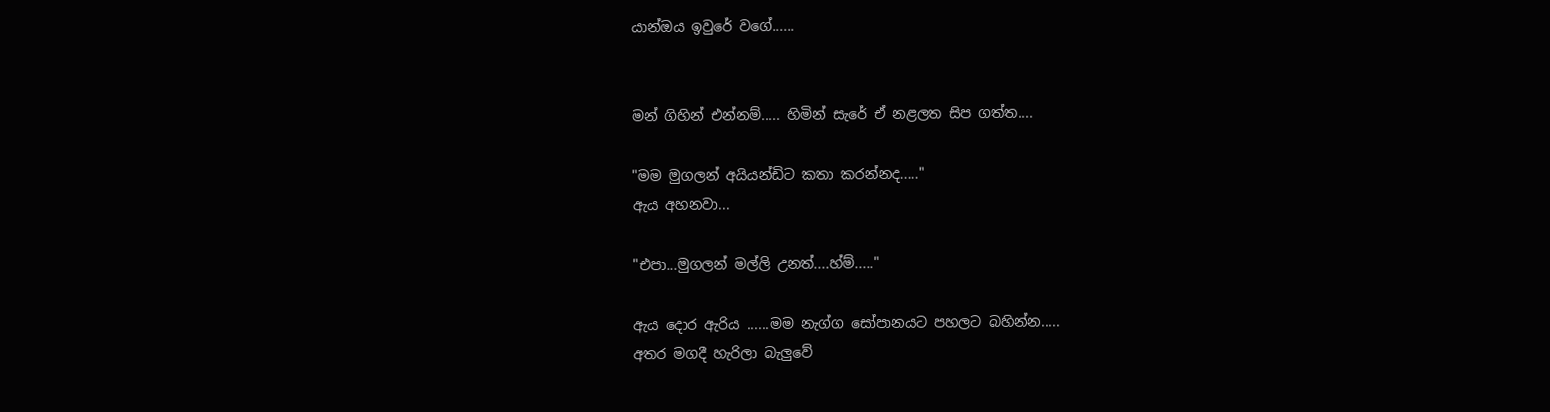යාන්ඔය ඉවුරේ වගේ......


මන් ගිහින් එන්නම්..... හිමින් සැරේ ඒ නළලත සිප ගත්ත....

"මම මුගලන් අයියන්ඩිට කතා කරන්නද....."
ඇය අහනවා...

"එපා...මුගලන් මල්ලි උනත්....හ්ම්....."

ඇය දොර ඇරිය ......මම නැග්ග සෝපානයට පහලට බහින්න.....
අතර මගදී හැරිලා බැලුවේ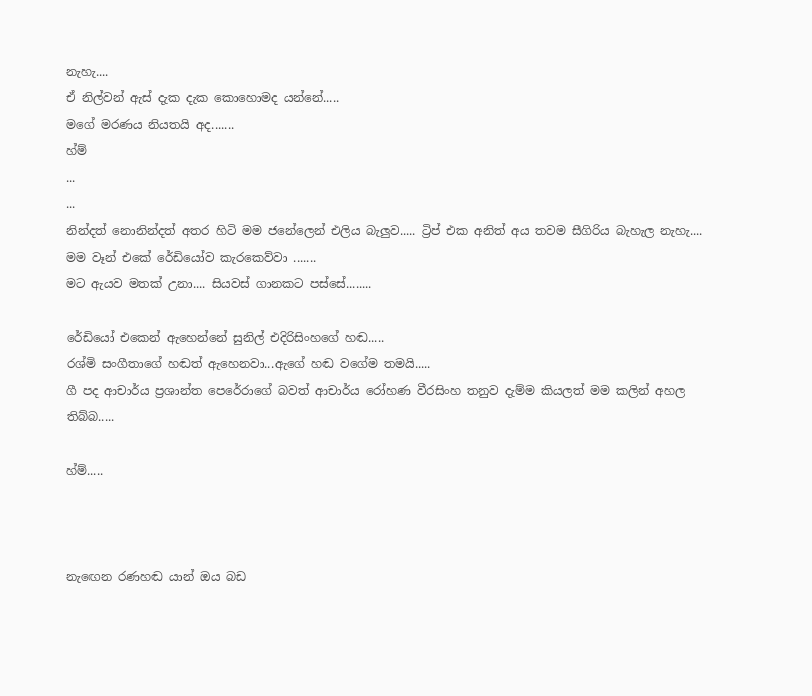නැහැ....
ඒ නිල්වන් ඇස් දැක දැක කොහොමද යන්නේ.....
මගේ මරණය නියතයි අද.......
හ්ම්
...
...
නින්දත් නොනින්දත් අතර හිටි මම ජනේලෙන් එලිය බැලුව..... ට්‍රිප් එක අනිත් අය තවම සීගිරිය බැහැල නැහැ....
මම වෑන් එකේ රේඩියෝව කැරකෙව්වා .......
මට ඇයව මතක් උනා.... සියවස් ගානකට පස්සේ........

රේඩියෝ එකෙන් ඇහෙන්නේ සුනිල් එදිරිසිංහගේ හඬ.....
රශ්මි සංගීතාගේ හඬත් ඇහෙනවා...ඇගේ හඬ වගේම තමයි.....
ගී පද ආචාර්ය ප්‍රශාන්ත පෙරේරාගේ බවත් ආචාර්ය රෝහණ වීරසිංහ තනුව දැම්ම කියලත් මම කලින් අහල තිබ්බ.....

හ්ම්.....



නැඟෙන රණහඬ යාන් ඔය බඩ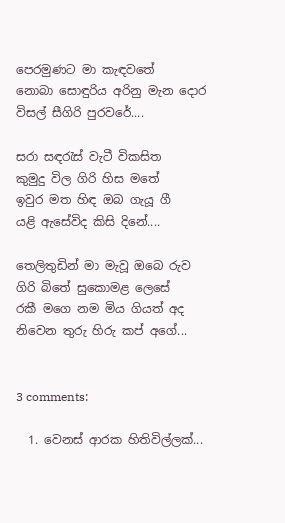පෙරමුණට මා කැඳවතේ
නොබා සොඳුරිය අරිනු මැන දොර
විසල් සීගිරි පුරවරේ....

සරා සඳරැස් වැටී විකසිත
කුමුදු විල ගිරි හිස මතේ
ඉවුර මත හිඳ ඔබ ගැයූ ගී
යළි ඇසේවිද කිසි දිනේ....

තෙලිතුඩින් මා මැවූ ඔබෙ රුව
ගිරි බිතේ සුකොමළ ලෙසේ
රකී මගෙ නම මිය ගියත් අද
නිවෙන තුරු හිරු කප් අගේ...


3 comments:

  1. වෙනස් ආරක හිතිවිල්ලක්...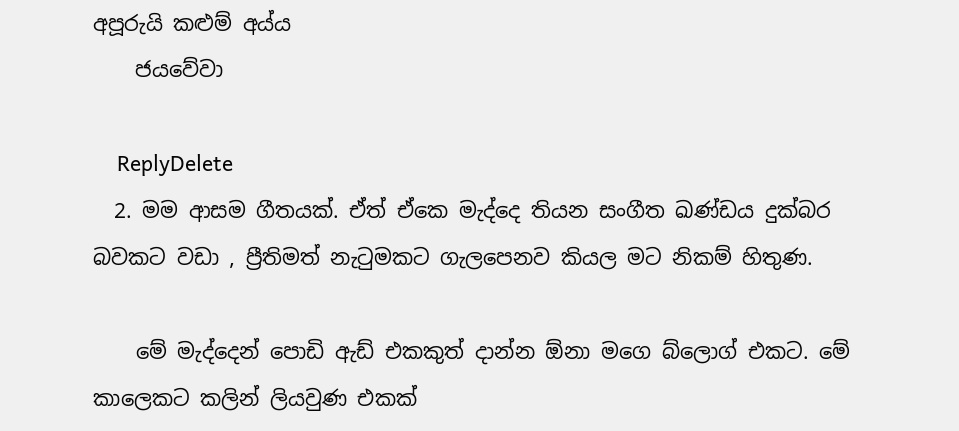අපූරුයි කළුම් අය්ය
    ජයවේවා

    ReplyDelete
  2. මම ආසම ගීතයක්. ඒත් ඒකෙ මැද්දෙ තියන සංගීත ඛණ්ඩය දුක්බර බවකට වඩා , ප්‍රීතිමත් නැ‍ටුමකට ගැලපෙනව කියල මට නිකම් හිතුණ.

    මේ මැද්දෙන් පොඩි ඇඩ් එකකුත් දාන්න ඕනා මගෙ බ්ලොග් එකට. මේ කාලෙකට කලින් ලියවුණ එකක්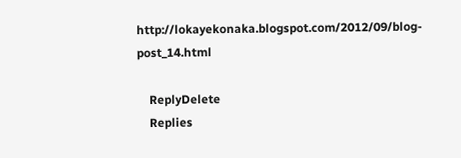http://lokayekonaka.blogspot.com/2012/09/blog-post_14.html

    ReplyDelete
    Replies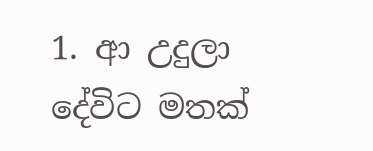1. ආ උදුලා දේවිට මතක්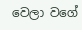වෙලා වගේ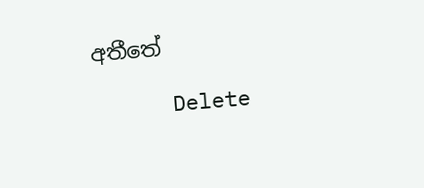අතීතේ

      Delete